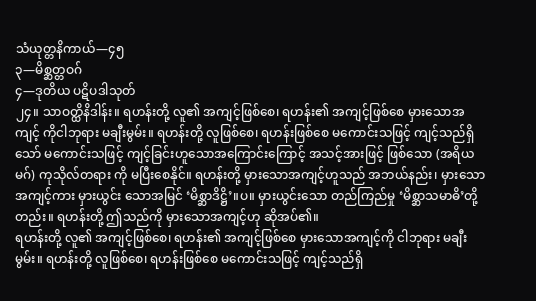သံယုတ္တနိကာယ်—၄၅
၃—မိစ္ဆတ္တဝဂ်
၄—ဒုတိယ ပဋိပဒါသုတ်
၂၄။ သာဝတ္ထိနိဒါန်း။ ရဟန်းတို့ လူ၏ အကျင့်ဖြစ်စေ၊ ရဟန်း၏ အကျင့်ဖြစ်စေ မှားသောအကျင့် ကိုငါဘုရား မချီးမွမ်း။ ရဟန်းတို့ လူဖြစ်စေ၊ ရဟန်းဖြစ်စေ မကောင်းသဖြင့် ကျင့်သည်ရှိသော် မကောင်းသဖြင့် ကျင့်ခြင်းဟူသောအကြောင်းကြောင့် အသင့်အားဖြင့် ဖြစ်သော (အရိယမဂ်) ကုသိုလ်တရား ကို မပြီးစေနိုင်။ ရဟန်းတို့ မှားသောအကျင့်ဟူသည် အဘယ်နည်း၊ မှားသောအကျင့်ကား မှားယွင်း သောအမြင် ‘မိစ္ဆာဒိဋ္ဌိ’။ပ။ မှားယွင်းသော တည်ကြည်မှု ‘မိစ္ဆာသမာဓိ’တို့တည်း။ ရဟန်းတို့ ဤသည်ကို မှားသောအကျင့်ဟု ဆိုအပ်၏။
ရဟန်းတို့ လူ၏ အကျင့်ဖြစ်စေ၊ ရဟန်း၏ အကျင့်ဖြစ်စေ မှားသောအကျင့်ကို ငါဘုရား မချီးမွမ်း။ ရဟန်းတို့ လူဖြစ်စေ၊ ရဟန်းဖြစ်စေ မကောင်းသဖြင့် ကျင့်သည်ရှိ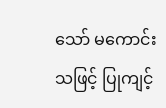သော် မကောင်းသဖြင့် ပြုကျင့်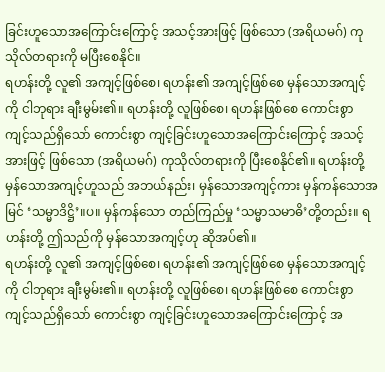ခြင်းဟူသောအကြောင်းကြောင့် အသင့်အားဖြင့် ဖြစ်သော (အရိယမဂ်) ကုသိုလ်တရားကို မပြီးစေနိုင်။
ရဟန်းတို့ လူ၏ အကျင့်ဖြစ်စေ၊ ရဟန်း၏ အကျင့်ဖြစ်စေ မှန်သောအကျင့်ကို ငါဘုရား ချီးမွမ်း၏။ ရဟန်းတို့ လူဖြစ်စေ၊ ရဟန်းဖြစ်စေ ကောင်းစွာ ကျင့်သည်ရှိသော် ကောင်းစွာ ကျင့်ခြင်းဟူသောအကြောင်းကြောင့် အသင့်အားဖြင့် ဖြစ်သော (အရိယမဂ်) ကုသိုလ်တရားကို ပြီးစေနိုင်၏။ ရဟန်းတို့မှန်သောအကျင့်ဟူသည် အဘယ်နည်း၊ မှန်သောအကျင့်ကား မှန်ကန်သောအမြင် ‘သမ္မာဒိဋ္ဌိ’။ပ။ မှန်ကန်သော တည်ကြည်မှု ‘သမ္မာသမာဓိ’တို့တည်း။ ရဟန်းတို့ ဤသည်ကို မှန်သောအကျင့်ဟု ဆိုအပ်၏။
ရဟန်းတို့ လူ၏ အကျင့်ဖြစ်စေ၊ ရဟန်း၏ အကျင့်ဖြစ်စေ မှန်သောအကျင့်ကို ငါဘုရား ချီးမွမ်း၏။ ရဟန်းတို့ လူဖြစ်စေ၊ ရဟန်းဖြစ်စေ ကောင်းစွာ ကျင့်သည်ရှိသော် ကောင်းစွာ ကျင့်ခြင်းဟူသောအကြောင်းကြောင့် အ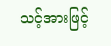သင့်အားဖြင့်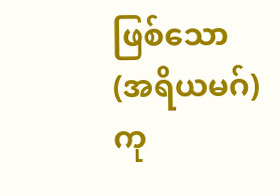ဖြစ်သော (အရိယမဂ်) ကု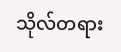သိုလ်တရား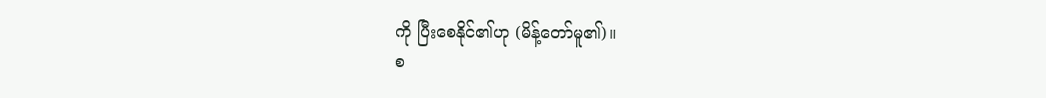ကို ပြီးစေနိုင်၏ဟု (မိန့်တော်မူ၏)။
စ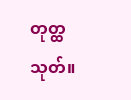တုတ္ထသုတ်။